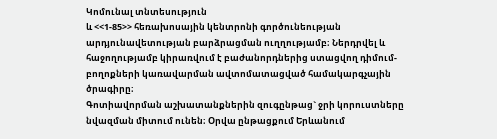Կոմունալ տնտեսություն
և <<1-85>> հեռախոսային կենտրոնի գործունեության արդյունավետության բարձրացման ուղղությամբ։ Ներդրվել և հաջողությամբ կիրառվում է բաժանորդներից ստացվող դիմում-բողոքների կառավարման ավտոմատացված համակարգչային ծրագիրը։
Գոտիավորման աշխատանքներին զուգընթաց` ջրի կորուստները նվազման միտում ունեն։ Օրվա ընթացքում Երևանում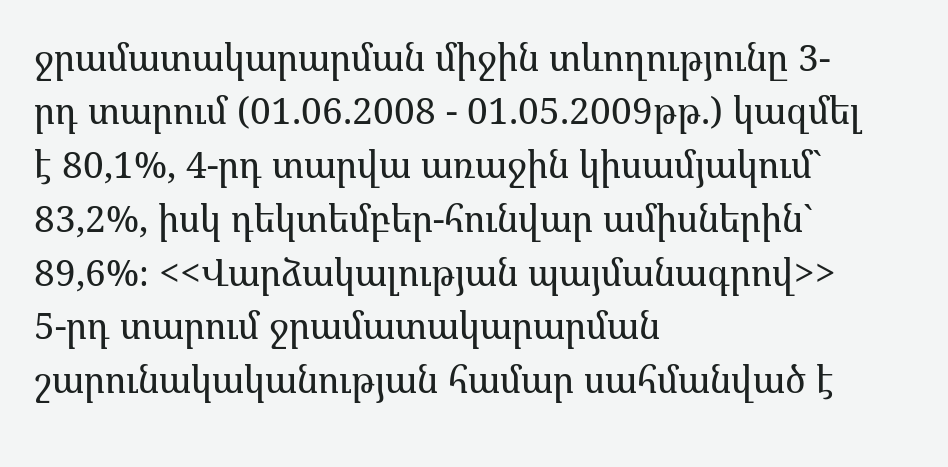ջրամատակարարման միջին տևողությունը 3-րդ տարում (01.06.2008 - 01.05.2009թթ.) կազմել է 80,1%, 4-րդ տարվա առաջին կիսամյակում` 83,2%, իսկ դեկտեմբեր-հունվար ամիսներին` 89,6%։ <<Վարձակալության պայմանագրով>> 5-րդ տարում ջրամատակարարման շարունակականության համար սահմանված է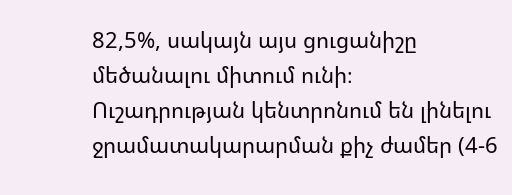82,5%, սակայն այս ցուցանիշը մեծանալու միտում ունի։ Ուշադրության կենտրոնում են լինելու ջրամատակարարման քիչ ժամեր (4-6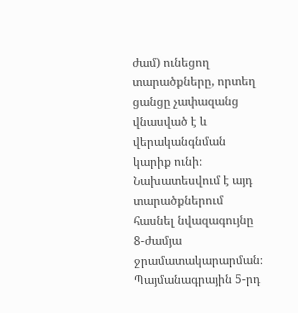ժամ) ունեցող տարածքները, որտեղ ցանցը չափազանց վնասված է և վերականգնման կարիք ունի։ Նախատեսվում է այդ տարածքներում հասնել նվազագույնը 8-ժամյա ջրամատակարարման։
Պայմանագրային 5-րդ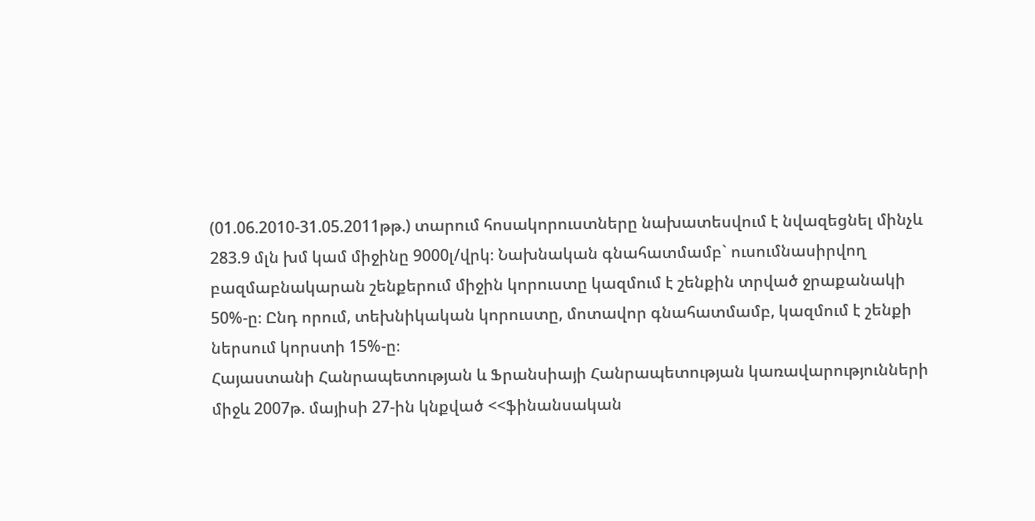(01.06.2010-31.05.2011թթ.) տարում հոսակորուստները նախատեսվում է նվազեցնել մինչև 283.9 մլն խմ կամ միջինը 9000լ/վրկ։ Նախնական գնահատմամբ` ուսումնասիրվող բազմաբնակարան շենքերում միջին կորուստը կազմում է շենքին տրված ջրաքանակի 50%-ը։ Ընդ որում, տեխնիկական կորուստը, մոտավոր գնահատմամբ, կազմում է շենքի ներսում կորստի 15%-ը։
Հայաստանի Հանրապետության և Ֆրանսիայի Հանրապետության կառավարությունների միջև 2007թ. մայիսի 27-ին կնքված <<ֆինանսական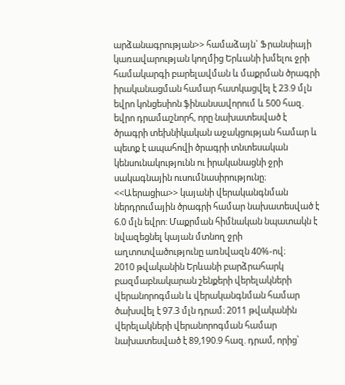արձանագրության>> համաձայն` Ֆրանսիայի կառավարության կողմից Երևանի խմելու ջրի համակարգի բարելավման և մաքրման ծրագրի իրականացման համար հատկացվել է 23.9 մլն եվրո կոնցեսիոն ֆինանսավորում և 500 հազ. եվրո դրամաշնորհ, որը նախատեսված է ծրագրի տեխնիկական աջակցության համար և պետք է ապահովի ծրագրի տնտեսական կենսունակությունն ու իրականացնի ջրի սակագնային ուսումնասիրությունը։
<<Աերացիա>> կայանի վերականգնման ներդրումային ծրագրի համար նախատեսված է 6.0 մլն եվրո: Մաքրման հիմնական նպատակն է նվազեցնել կայան մտնող ջրի աղտոտվածությունը առնվազն 40%-ով։
2010 թվականին Երևանի բարձրահարկ բազմաբնակարան շենքերի վերելակների վերանորոգման և վերականգնման համար ծախսվել է 97.3 մլն դրամ։ 2011 թվականին վերելակների վերանորոգման համար նախատեսված է 89,190.9 հազ. դրամ, որից՝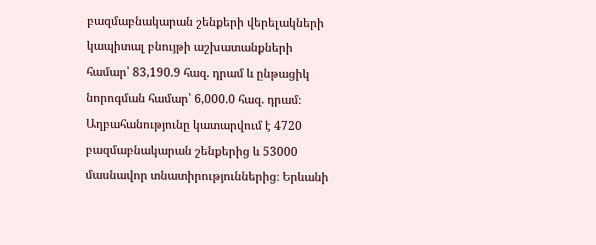բազմաբնակարան շենքերի վերելակների կապիտալ բնույթի աշխատանքների համար՝ 83,190.9 հազ. դրամ և ընթացիկ նորոգման համար՝ 6,000.0 հազ. դրամ։
Աղբահանությունը կատարվում է 4720 բազմաբնակարան շենքերից և 53000 մասնավոր տնատիրություններից։ Երևանի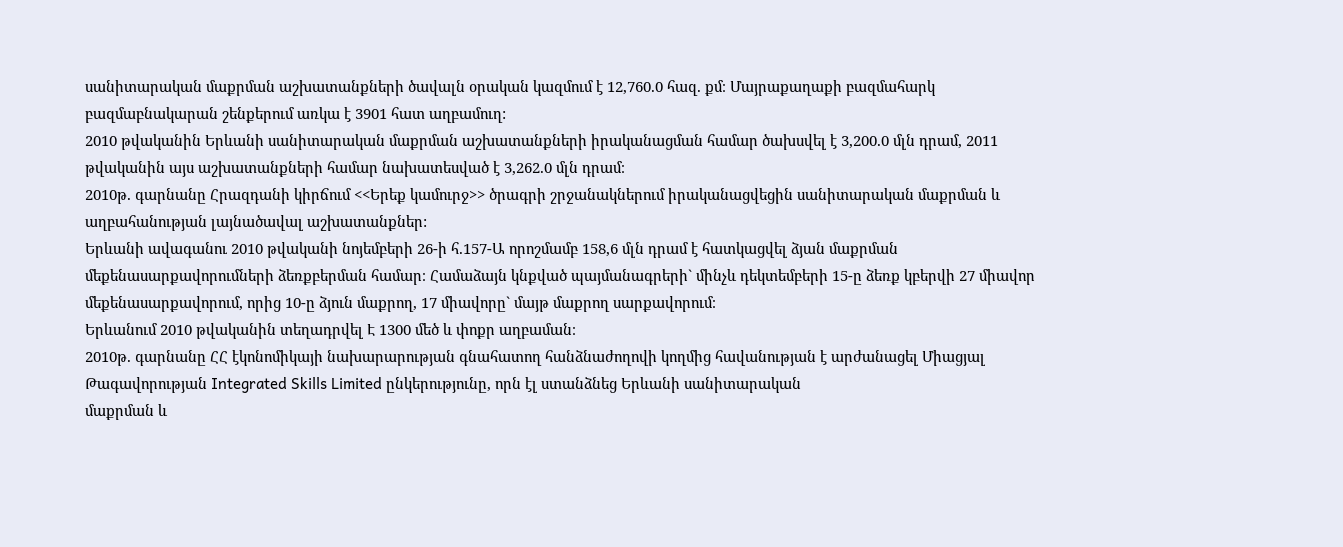սանիտարական մաքրման աշխատանքների ծավալն օրական կազմում է 12,760.0 հազ. քմ։ Մայրաքաղաքի բազմահարկ բազմաբնակարան շենքերում առկա է 3901 հատ աղբամուղ:
2010 թվականին Երևանի սանիտարական մաքրման աշխատանքների իրականացման համար ծախսվել է 3,200.0 մլն դրամ, 2011 թվականին այս աշխատանքների համար նախատեսված է 3,262.0 մլն դրամ։
2010թ. գարնանը Հրազդանի կիրճում <<Երեք կամուրջ>> ծրագրի շրջանակներում իրականացվեցին սանիտարական մաքրման և աղբահանության լայնածավալ աշխատանքներ:
Երևանի ավագանու 2010 թվականի նոյեմբերի 26-ի հ.157-Ա որոշմամբ 158,6 մլն դրամ է հատկացվել ձյան մաքրման մեքենասարքավորումների ձեռքբերման համար։ Համաձայն կնքված պայմանագրերի` մինչև դեկտեմբերի 15-ը ձեռք կբերվի 27 միավոր մեքենասարքավորում, որից 10-ը ձյուն մաքրող, 17 միավորը` մայթ մաքրող սարքավորում։
Երևանում 2010 թվականին տեղադրվել Է 1300 մեծ և փոքր աղբաման։
2010թ. գարնանը ՀՀ էկոնոմիկայի նախարարության գնահատող հանձնաժողովի կողմից հավանության է արժանացել Միացյալ Թագավորության Integrated Skills Limited ընկերությունը, որն էլ ստանձնեց Երևանի սանիտարական
մաքրման և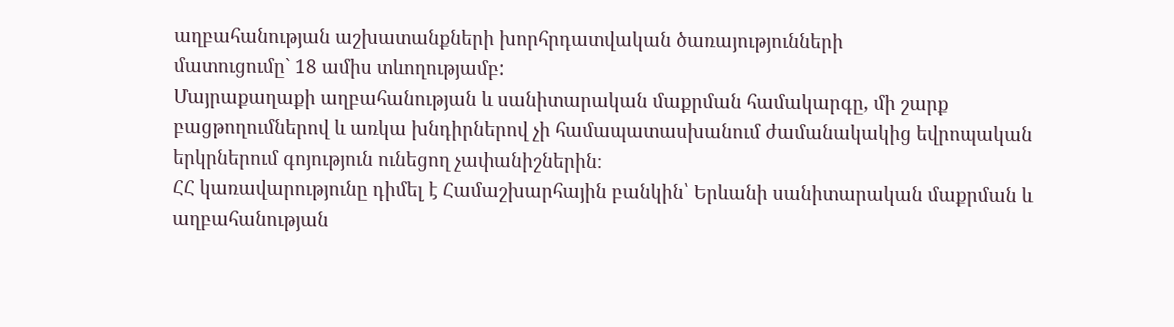աղբահանության աշխատանքների խորհրդատվական ծառայությունների
մատուցումը` 18 ամիս տևողությամբ:
Մայրաքաղաքի աղբահանության և սանիտարական մաքրման համակարգը, մի շարք բացթողումներով և առկա խնդիրներով չի համապատասխանում ժամանակակից եվրոպական երկրներում գոյություն ունեցող չափանիշներին։
ՀՀ կառավարությունը դիմել է Համաշխարհային բանկին՝ Երևանի սանիտարական մաքրման և աղբահանության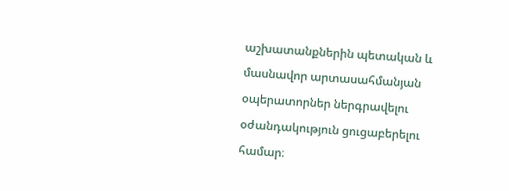աշխատանքներին պետական և մասնավոր արտասահմանյան օպերատորներ ներգրավելու օժանդակություն ցուցաբերելու համար։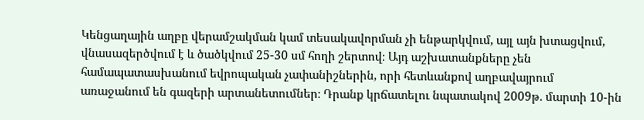Կենցաղային աղբը վերամշակման կամ տեսակավորման չի ենթարկվում, այլ այն խտացվում, վնասազերծվում է և ծածկվում 25-30 սմ հողի շերտով։ Այդ աշխատանքները չեն համապատասխանում եվրոպական չափանիշներին, որի հետևանքով աղբավայրում առաջանում են գազերի արտանետումներ։ Դրանք կրճատելու նպատակով 2009թ. մարտի 10-ին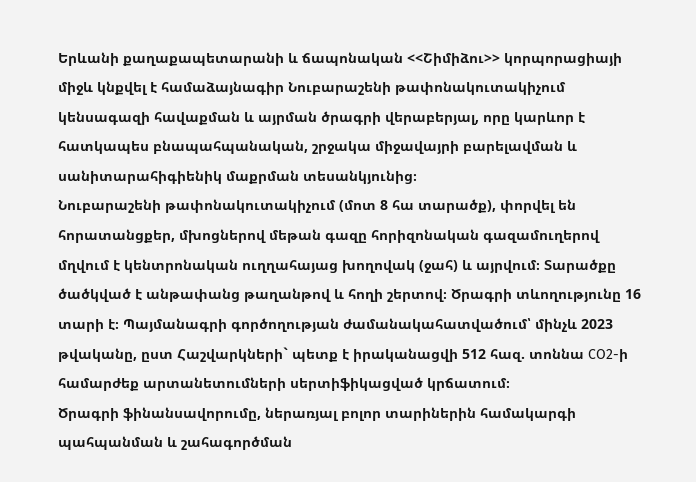Երևանի քաղաքապետարանի և ճապոնական <<Շիմիձու>> կորպորացիայի միջև կնքվել է համաձայնագիր Նուբարաշենի թափոնակուտակիչում կենսագազի հավաքման և այրման ծրագրի վերաբերյալ, որը կարևոր է հատկապես բնապահպանական, շրջակա միջավայրի բարելավման և սանիտարահիգիենիկ մաքրման տեսանկյունից։
Նուբարաշենի թափոնակուտակիչում (մոտ 8 հա տարածք), փորվել են հորատանցքեր, մխոցներով մեթան գազը հորիզոնական գազամուղերով մղվում է կենտրոնական ուղղահայաց խողովակ (ջահ) և այրվում։ Տարածքը ծածկված է անթափանց թաղանթով և հողի շերտով։ Ծրագրի տևողությունը 16 տարի է։ Պայմանագրի գործողության ժամանակահատվածում՝ մինչև 2023 թվականը, ըստ Հաշվարկների` պետք է իրականացվի 512 հազ. տոննա СO2-ի համարժեք արտանետումների սերտիֆիկացված կրճատում։
Ծրագրի ֆինանսավորումը, ներառյալ բոլոր տարիներին համակարգի պահպանման և շահագործման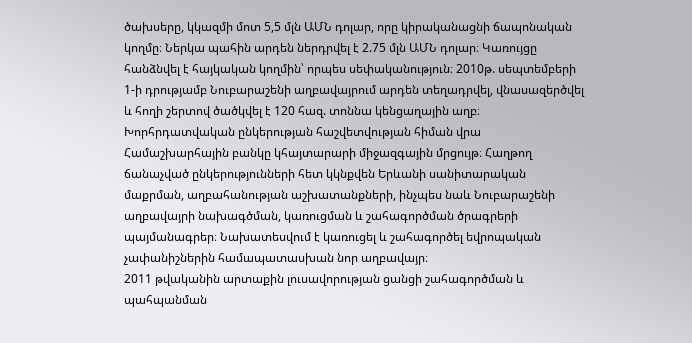ծախսերը, կկազմի մոտ 5,5 մլն ԱՄՆ դոլար, որը կիրականացնի ճապոնական կողմը։ Ներկա պահին արդեն ներդրվել է 2.75 մլն ԱՄՆ դոլար։ Կառույցը հանձնվել է հայկական կողմին՝ որպես սեփականություն։ 2010թ. սեպտեմբերի 1-ի դրությամբ Նուբարաշենի աղբավայրում արդեն տեղադրվել, վնասազերծվել և հողի շերտով ծածկվել է 120 հազ. տոննա կենցաղային աղբ։
Խորհրդատվական ընկերության հաշվետվության հիման վրա Համաշխարհային բանկը կհայտարարի միջազգային մրցույթ։ Հաղթող ճանաչված ընկերությունների հետ կկնքվեն Երևանի սանիտարական մաքրման, աղբահանության աշխատանքների, ինչպես նաև Նուբարաշենի աղբավայրի նախագծման, կառուցման և շահագործման ծրագրերի պայմանագրեր։ Նախատեսվում է կառուցել և շահագործել եվրոպական չափանիշներին համապատասխան նոր աղբավայր։
2011 թվականին արտաքին լուսավորության ցանցի շահագործման և պահպանման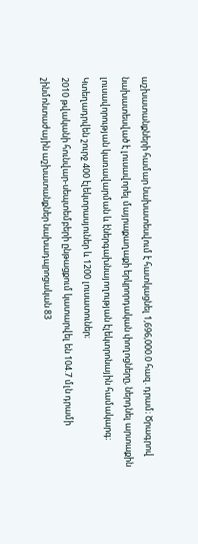աշխատանքների համար նախատեսվում է հատկացնել 1,696,000.0 հազ. դրամ։ Ծրագրով նախատեսված է լուսավորել մայրաքաղաքի երկրորդական փողոցները, ներդնել արտաքին լուսավորության կառավարման և էներգախնայողության էլեկտրոնային համակարգ։ Կտեղադրվեն շուրջ 400 էլեկտրասյուներ և 1200 լուսատուներ։
2010 թվականի հունվար-սեպտեմբերի ընթացքում կատարվել են 104.7 մլն դրամի շինմոնտաժային աշխատանքներ նախադպրոցական 83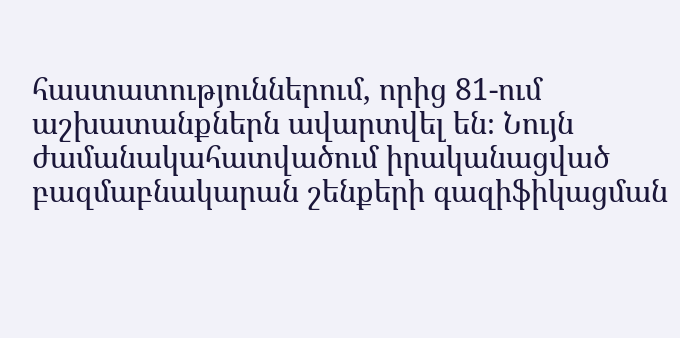հաստատություններում, որից 81-ում աշխատանքներն ավարտվել են։ Նույն ժամանակահատվածում իրականացված բազմաբնակարան շենքերի գազիֆիկացման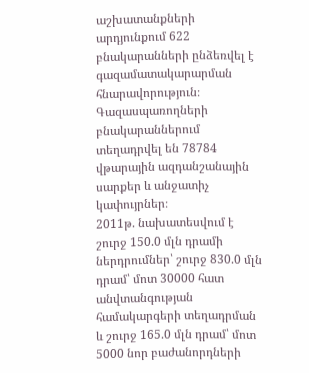աշխատանքների արդյունքում 622 բնակարանների ընձեռվել է գազամատակարարման հնարավորություն։
Գազասպառողների բնակարաններում տեղադրվել են 78784 վթարային ազդանշանային սարքեր և անջատիչ կափույրներ։
2011թ. նախատեսվում է շուրջ 150.0 մլն դրամի ներդրումներ՝ շուրջ 830.0 մլն դրամ՝ մոտ 30000 հատ անվտանգության համակարգերի տեղադրման և շուրջ 165.0 մլն դրամ՝ մոտ 5000 նոր բաժանորդների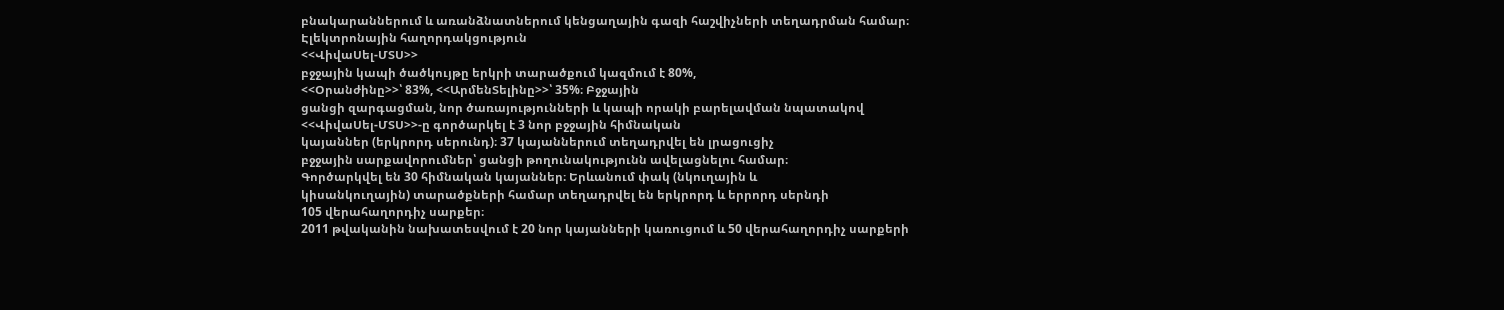բնակարաններում և առանձնատներում կենցաղային գազի հաշվիչների տեղադրման համար։
Էլեկտրոնային հաղորդակցություն
<<ՎիվաՍել-ՄՏՍ>>
բջջային կապի ծածկույթը երկրի տարածքում կազմում է 80%,
<<Օրանժինը>>՝ 83%, <<ԱրմենՏելինը>>՝ 35%։ Բջջային
ցանցի զարգացման, նոր ծառայությունների և կապի որակի բարելավման նպատակով
<<ՎիվաՍել-ՄՏՍ>>-ը գործարկել է 3 նոր բջջային հիմնական
կայաններ (երկրորդ սերունդ)։ 37 կայաններում տեղադրվել են լրացուցիչ
բջջային սարքավորումներ՝ ցանցի թողունակությունն ավելացնելու համար։
Գործարկվել են 30 հիմնական կայաններ։ Երևանում փակ (նկուղային և
կիսանկուղային) տարածքների համար տեղադրվել են երկրորդ և երրորդ սերնդի
105 վերահաղորդիչ սարքեր։
2011 թվականին նախատեսվում է 20 նոր կայանների կառուցում և 50 վերահաղորդիչ սարքերի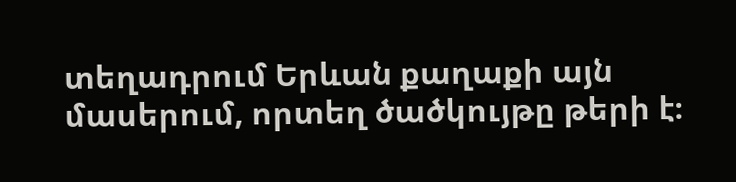տեղադրում Երևան քաղաքի այն մասերում, որտեղ ծածկույթը թերի է։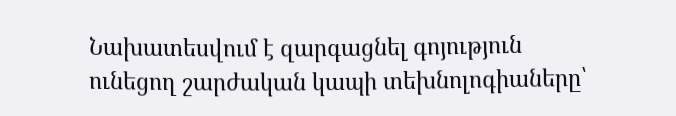Նախատեսվում է զարգացնել գոյություն ունեցող շարժական կապի տեխնոլոգիաները՝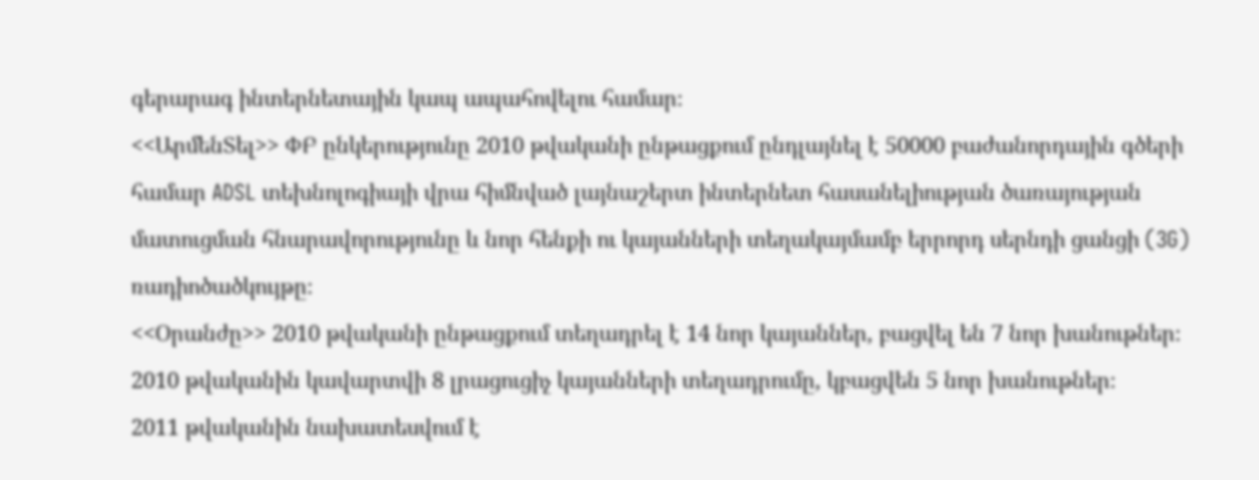գերարագ ինտերնետային կապ ապահովելու համար։
<<ԱրմենՏել>> ՓԲ ընկերությունը 2010 թվականի ընթացքում ընդլայնել է 50000 բաժանորդային գծերի համար ADSL տեխնոլոգիայի վրա հիմնված լայնաշերտ ինտերնետ հասանելիության ծառայության մատուցման հնարավորությունը և նոր հենքի ու կայանների տեղակայմամբ երրորդ սերնդի ցանցի (3G) ռադիոծածկույթը։
<<Օրանժը>> 2010 թվականի ընթացքում տեղադրել է 14 նոր կայաններ, բացվել են 7 նոր խանութներ։ 2010 թվականին կավարտվի 8 լրացուցիչ կայանների տեղադրումը, կբացվեն 5 նոր խանութներ։
2011 թվականին նախատեսվում է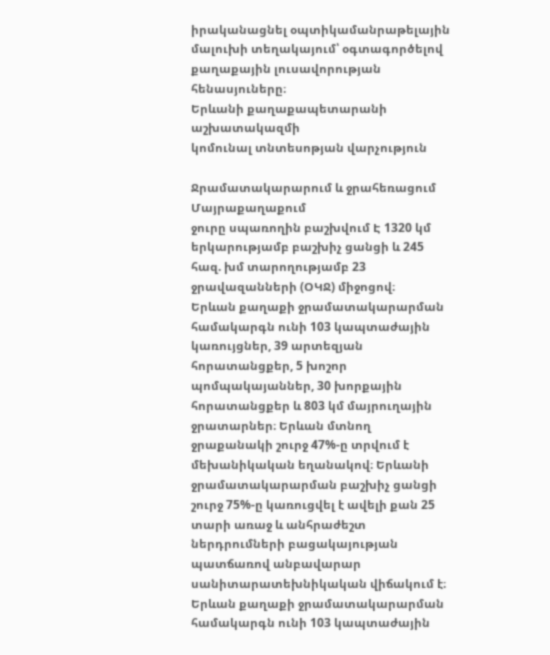իրականացնել օպտիկամանրաթելային մալուխի տեղակայում՝ օգտագործելով քաղաքային լուսավորության հենասյուները։
Երևանի քաղաքապետարանի աշխատակազմի
կոմունալ տնտեսոթյան վարչություն

Ջրամատակարարում և ջրահեռացում
Մայրաքաղաքում
ջուրը սպառողին բաշխվում Է 1320 կմ երկարությամբ բաշխիչ ցանցի և 245
հազ. խմ տարողությամբ 23 ջրավազանների (ՕԿՋ) միջոցով։
Երևան քաղաքի ջրամատակարարման համակարգն ունի 103 կապտաժային կառույցներ, 39 արտեզյան հորատանցքեր, 5 խոշոր պոմպակայաններ, 30 խորքային հորատանցքեր և 803 կմ մայրուղային ջրատարներ։ Երևան մտնող ջրաքանակի շուրջ 47%-ը տրվում է մեխանիկական եղանակով։ Երևանի ջրամատակարարման բաշխիչ ցանցի շուրջ 75%-ը կառուցվել է ավելի քան 25 տարի առաջ և անհրաժեշտ ներդրումների բացակայության պատճառով անբավարար սանիտարատեխնիկական վիճակում է։
Երևան քաղաքի ջրամատակարարման համակարգն ունի 103 կապտաժային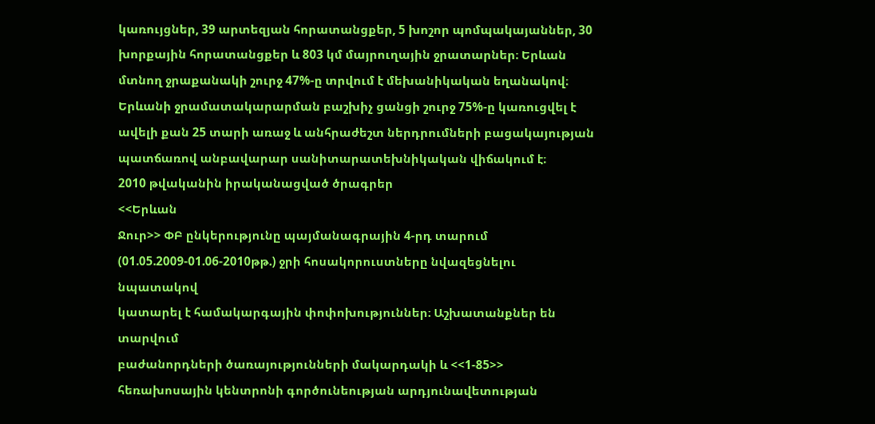կառույցներ, 39 արտեզյան հորատանցքեր, 5 խոշոր պոմպակայաններ, 30 խորքային հորատանցքեր և 803 կմ մայրուղային ջրատարներ։ Երևան մտնող ջրաքանակի շուրջ 47%-ը տրվում է մեխանիկական եղանակով։ Երևանի ջրամատակարարման բաշխիչ ցանցի շուրջ 75%-ը կառուցվել է ավելի քան 25 տարի առաջ և անհրաժեշտ ներդրումների բացակայության պատճառով անբավարար սանիտարատեխնիկական վիճակում է։
2010 թվականին իրականացված ծրագրեր
<<Երևան
Ջուր>> ՓԲ ընկերությունը պայմանագրային 4-րդ տարում
(01.05.2009-01.06-2010թթ.) ջրի հոսակորուստները նվազեցնելու նպատակով
կատարել է համակարգային փոփոխություններ։ Աշխատանքներ են տարվում
բաժանորդների ծառայությունների մակարդակի և <<1-85>> հեռախոսային կենտրոնի գործունեության արդյունավետության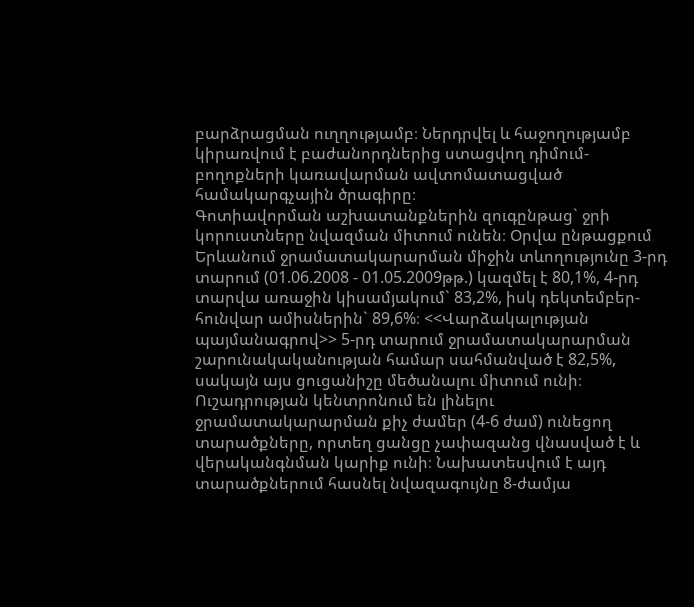բարձրացման ուղղությամբ։ Ներդրվել և հաջողությամբ կիրառվում է բաժանորդներից ստացվող դիմում-բողոքների կառավարման ավտոմատացված համակարգչային ծրագիրը։
Գոտիավորման աշխատանքներին զուգընթաց` ջրի կորուստները նվազման միտում ունեն։ Օրվա ընթացքում Երևանում ջրամատակարարման միջին տևողությունը 3-րդ տարում (01.06.2008 - 01.05.2009թթ.) կազմել է 80,1%, 4-րդ տարվա առաջին կիսամյակում` 83,2%, իսկ դեկտեմբեր-հունվար ամիսներին` 89,6%։ <<Վարձակալության պայմանագրով>> 5-րդ տարում ջրամատակարարման շարունակականության համար սահմանված է 82,5%, սակայն այս ցուցանիշը մեծանալու միտում ունի։ Ուշադրության կենտրոնում են լինելու ջրամատակարարման քիչ ժամեր (4-6 ժամ) ունեցող տարածքները, որտեղ ցանցը չափազանց վնասված է և վերականգնման կարիք ունի։ Նախատեսվում է այդ տարածքներում հասնել նվազագույնը 8-ժամյա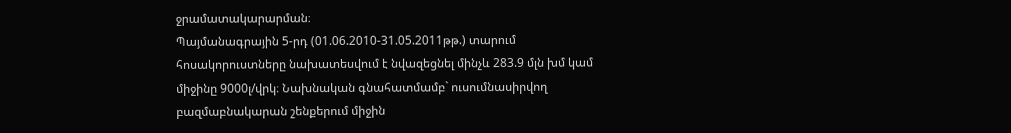ջրամատակարարման։
Պայմանագրային 5-րդ (01.06.2010-31.05.2011թթ.) տարում հոսակորուստները նախատեսվում է նվազեցնել մինչև 283.9 մլն խմ կամ միջինը 9000լ/վրկ։ Նախնական գնահատմամբ` ուսումնասիրվող բազմաբնակարան շենքերում միջին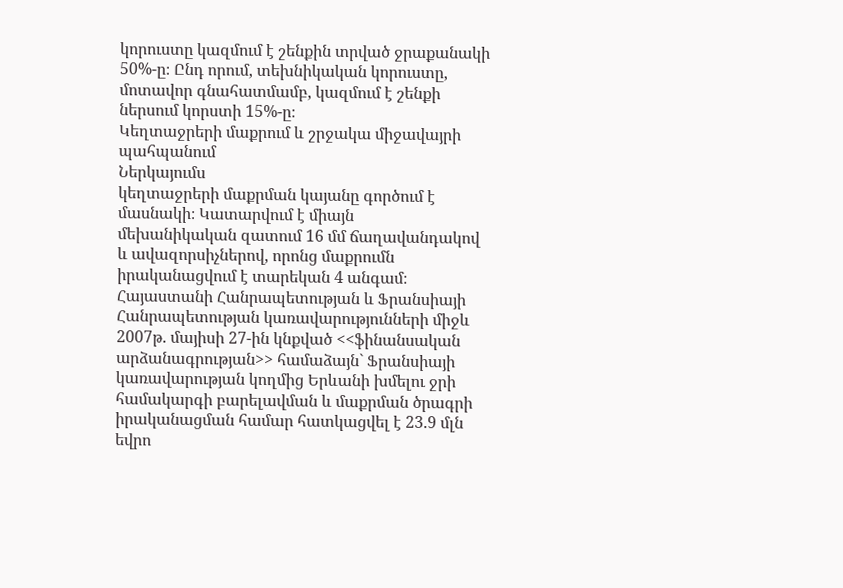կորուստը կազմում է շենքին տրված ջրաքանակի 50%-ը։ Ընդ որում, տեխնիկական կորուստը, մոտավոր գնահատմամբ, կազմում է շենքի ներսում կորստի 15%-ը։
Կեղտաջրերի մաքրում և շրջակա միջավայրի պահպանում
Ներկայումս
կեղտաջրերի մաքրման կայանը գործում է մասնակի։ Կատարվում է միայն
մեխանիկական զատում 16 մմ ճաղավանդակով և ավազորսիչներով, որոնց մաքրումն
իրականացվում է տարեկան 4 անգամ։ Հայաստանի Հանրապետության և Ֆրանսիայի Հանրապետության կառավարությունների միջև 2007թ. մայիսի 27-ին կնքված <<ֆինանսական արձանագրության>> համաձայն` Ֆրանսիայի կառավարության կողմից Երևանի խմելու ջրի համակարգի բարելավման և մաքրման ծրագրի իրականացման համար հատկացվել է 23.9 մլն եվրո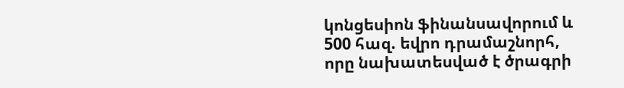կոնցեսիոն ֆինանսավորում և 500 հազ. եվրո դրամաշնորհ, որը նախատեսված է ծրագրի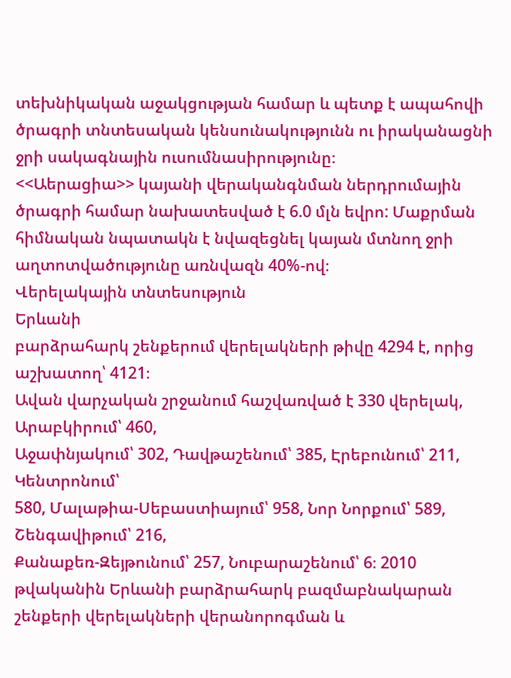տեխնիկական աջակցության համար և պետք է ապահովի ծրագրի տնտեսական կենսունակությունն ու իրականացնի ջրի սակագնային ուսումնասիրությունը։
<<Աերացիա>> կայանի վերականգնման ներդրումային ծրագրի համար նախատեսված է 6.0 մլն եվրո: Մաքրման հիմնական նպատակն է նվազեցնել կայան մտնող ջրի աղտոտվածությունը առնվազն 40%-ով։
Վերելակային տնտեսություն
Երևանի
բարձրահարկ շենքերում վերելակների թիվը 4294 է, որից աշխատող՝ 4121։
Ավան վարչական շրջանում հաշվառված է 330 վերելակ, Արաբկիրում՝ 460,
Աջափնյակում՝ 302, Դավթաշենում՝ 385, Էրեբունում՝ 211, Կենտրոնում՝
580, Մալաթիա-Սեբաստիայում՝ 958, Նոր Նորքում՝ 589, Շենգավիթում՝ 216,
Քանաքեռ-Զեյթունում՝ 257, Նուբարաշենում՝ 6։ 2010 թվականին Երևանի բարձրահարկ բազմաբնակարան շենքերի վերելակների վերանորոգման և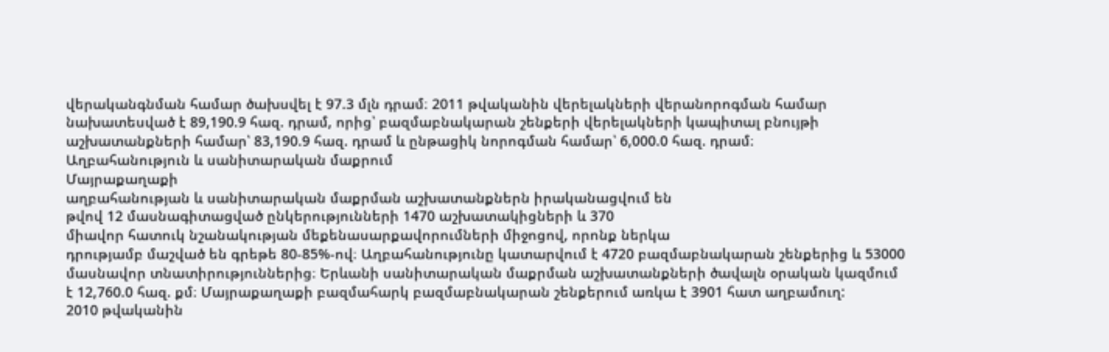վերականգնման համար ծախսվել է 97.3 մլն դրամ։ 2011 թվականին վերելակների վերանորոգման համար նախատեսված է 89,190.9 հազ. դրամ, որից՝ բազմաբնակարան շենքերի վերելակների կապիտալ բնույթի աշխատանքների համար՝ 83,190.9 հազ. դրամ և ընթացիկ նորոգման համար՝ 6,000.0 հազ. դրամ։
Աղբահանություն և սանիտարական մաքրում
Մայրաքաղաքի
աղբահանության և սանիտարական մաքրման աշխատանքներն իրականացվում են
թվով 12 մասնագիտացված ընկերությունների 1470 աշխատակիցների և 370
միավոր հատուկ նշանակության մեքենասարքավորումների միջոցով, որոնք ներկա
դրությամբ մաշված են գրեթե 80-85%-ով։ Աղբահանությունը կատարվում է 4720 բազմաբնակարան շենքերից և 53000 մասնավոր տնատիրություններից։ Երևանի սանիտարական մաքրման աշխատանքների ծավալն օրական կազմում է 12,760.0 հազ. քմ։ Մայրաքաղաքի բազմահարկ բազմաբնակարան շենքերում առկա է 3901 հատ աղբամուղ:
2010 թվականին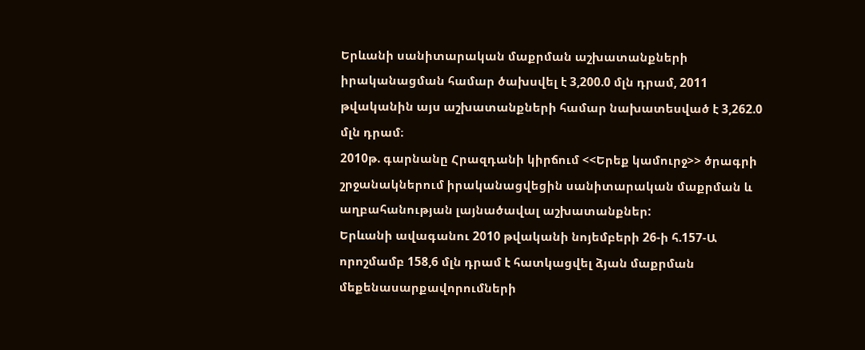Երևանի սանիտարական մաքրման աշխատանքների իրականացման համար ծախսվել է 3,200.0 մլն դրամ, 2011 թվականին այս աշխատանքների համար նախատեսված է 3,262.0 մլն դրամ։
2010թ. գարնանը Հրազդանի կիրճում <<Երեք կամուրջ>> ծրագրի շրջանակներում իրականացվեցին սանիտարական մաքրման և աղբահանության լայնածավալ աշխատանքներ:
Երևանի ավագանու 2010 թվականի նոյեմբերի 26-ի հ.157-Ա որոշմամբ 158,6 մլն դրամ է հատկացվել ձյան մաքրման մեքենասարքավորումների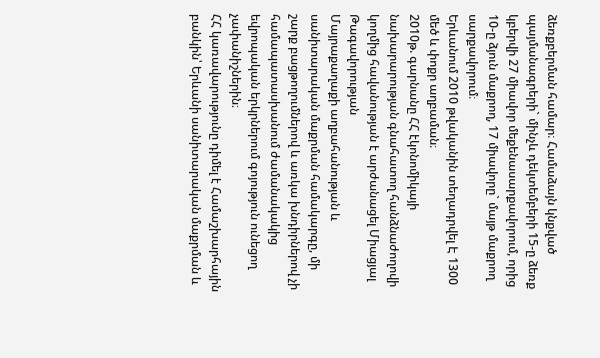ձեռքբերման համար։ Համաձայն կնքված պայմանագրերի` մինչև դեկտեմբերի 15-ը ձեռք կբերվի 27 միավոր մեքենասարքավորում, որից 10-ը ձյուն մաքրող, 17 միավորը` մայթ մաքրող սարքավորում։
Երևանում 2010 թվականին տեղադրվել Է 1300 մեծ և փոքր աղբաման։
2010թ. գարնանը ՀՀ էկոնոմիկայի նախարարության գնահատող հանձնաժողովի կողմից հավանության է արժանացել Միացյալ Թագավորության
Մայրաքաղաքի աղբահանության և սանիտարական մաքրման համակարգը, մի շարք բացթողումներով և առկա խնդիրներով չի համապատասխանում ժամանակակից եվրոպական երկրներում գոյություն ունեցող չափանիշներին։
ՀՀ կառավարությունը դիմել է Համաշխարհային բանկին՝ Երևանի սանիտարական մաքրման և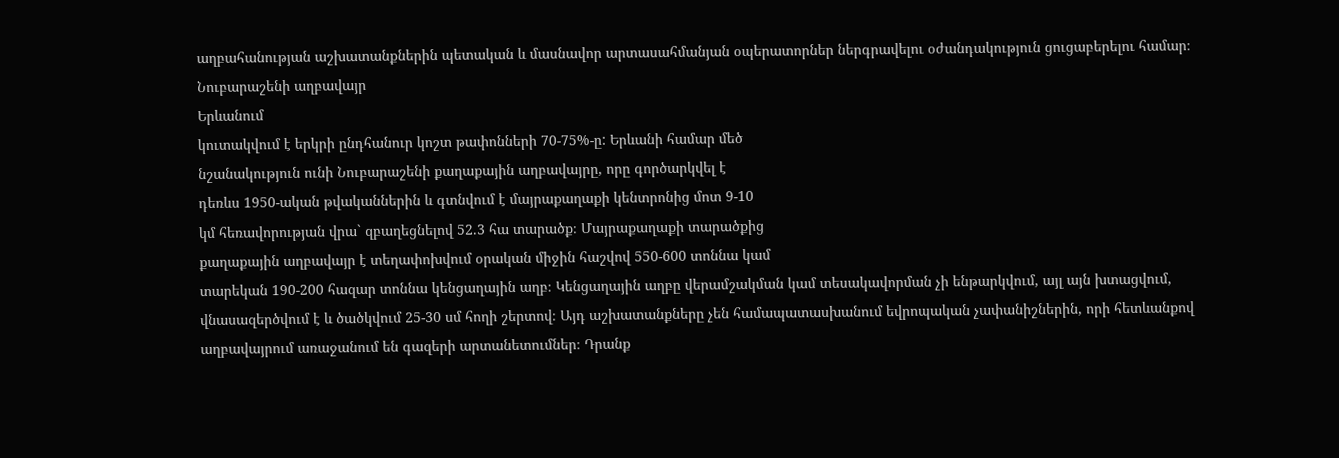աղբահանության աշխատանքներին պետական և մասնավոր արտասահմանյան օպերատորներ ներգրավելու օժանդակություն ցուցաբերելու համար։
Նուբարաշենի աղբավայր
Երևանում
կուտակվում է երկրի ընդհանուր կոշտ թափոնների 70-75%-ը: Երևանի համար մեծ
նշանակություն ունի Նուբարաշենի քաղաքային աղբավայրը, որը գործարկվել է
դեռևս 1950-ական թվականներին և գտնվում է մայրաքաղաքի կենտրոնից մոտ 9-10
կմ հեռավորության վրա` զբաղեցնելով 52.3 հա տարածք։ Մայրաքաղաքի տարածքից
քաղաքային աղբավայր է տեղափոխվում օրական միջին հաշվով 550-600 տոննա կամ
տարեկան 190-200 հազար տոննա կենցաղային աղբ։ Կենցաղային աղբը վերամշակման կամ տեսակավորման չի ենթարկվում, այլ այն խտացվում, վնասազերծվում է և ծածկվում 25-30 սմ հողի շերտով։ Այդ աշխատանքները չեն համապատասխանում եվրոպական չափանիշներին, որի հետևանքով աղբավայրում առաջանում են գազերի արտանետումներ։ Դրանք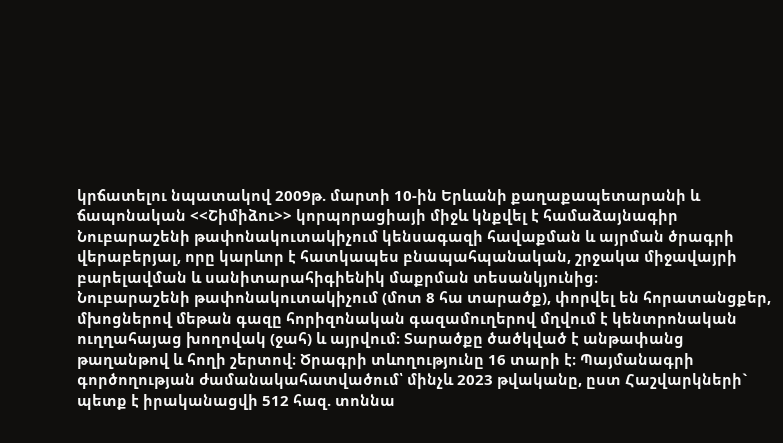կրճատելու նպատակով 2009թ. մարտի 10-ին Երևանի քաղաքապետարանի և ճապոնական <<Շիմիձու>> կորպորացիայի միջև կնքվել է համաձայնագիր Նուբարաշենի թափոնակուտակիչում կենսագազի հավաքման և այրման ծրագրի վերաբերյալ, որը կարևոր է հատկապես բնապահպանական, շրջակա միջավայրի բարելավման և սանիտարահիգիենիկ մաքրման տեսանկյունից։
Նուբարաշենի թափոնակուտակիչում (մոտ 8 հա տարածք), փորվել են հորատանցքեր, մխոցներով մեթան գազը հորիզոնական գազամուղերով մղվում է կենտրոնական ուղղահայաց խողովակ (ջահ) և այրվում։ Տարածքը ծածկված է անթափանց թաղանթով և հողի շերտով։ Ծրագրի տևողությունը 16 տարի է։ Պայմանագրի գործողության ժամանակահատվածում՝ մինչև 2023 թվականը, ըստ Հաշվարկների` պետք է իրականացվի 512 հազ. տոննա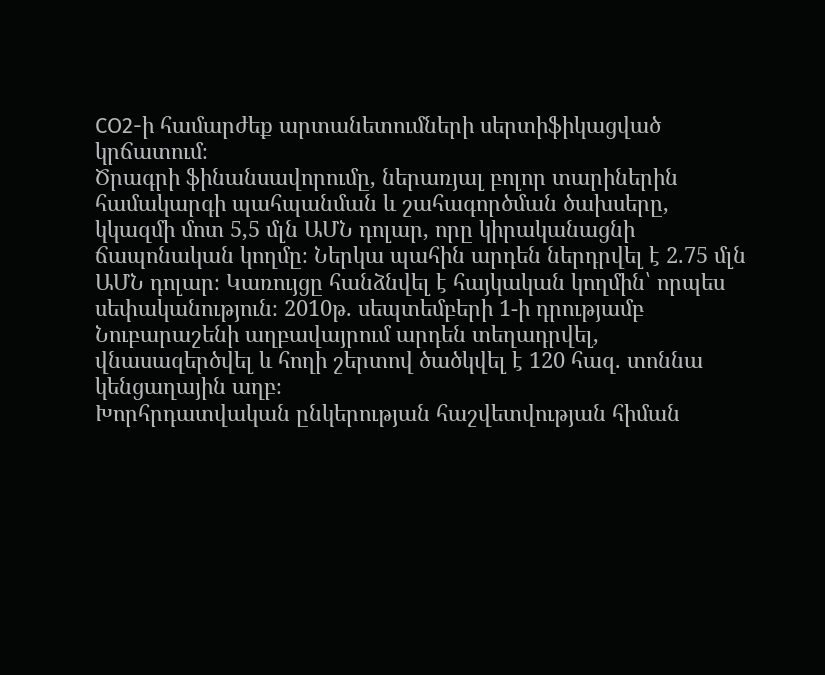СO2-ի համարժեք արտանետումների սերտիֆիկացված կրճատում։
Ծրագրի ֆինանսավորումը, ներառյալ բոլոր տարիներին համակարգի պահպանման և շահագործման ծախսերը, կկազմի մոտ 5,5 մլն ԱՄՆ դոլար, որը կիրականացնի ճապոնական կողմը։ Ներկա պահին արդեն ներդրվել է 2.75 մլն ԱՄՆ դոլար։ Կառույցը հանձնվել է հայկական կողմին՝ որպես սեփականություն։ 2010թ. սեպտեմբերի 1-ի դրությամբ Նուբարաշենի աղբավայրում արդեն տեղադրվել, վնասազերծվել և հողի շերտով ծածկվել է 120 հազ. տոննա կենցաղային աղբ։
Խորհրդատվական ընկերության հաշվետվության հիման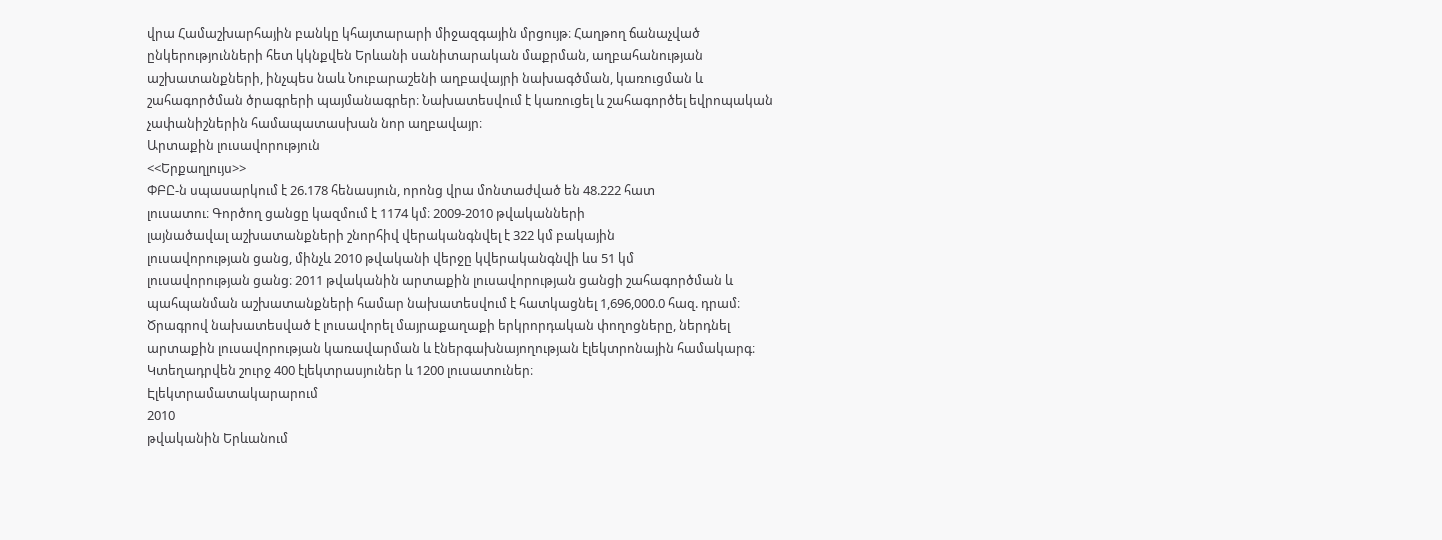վրա Համաշխարհային բանկը կհայտարարի միջազգային մրցույթ։ Հաղթող ճանաչված ընկերությունների հետ կկնքվեն Երևանի սանիտարական մաքրման, աղբահանության աշխատանքների, ինչպես նաև Նուբարաշենի աղբավայրի նախագծման, կառուցման և շահագործման ծրագրերի պայմանագրեր։ Նախատեսվում է կառուցել և շահագործել եվրոպական չափանիշներին համապատասխան նոր աղբավայր։
Արտաքին լուսավորություն
<<Երքաղլույս>>
ՓԲԸ-ն սպասարկում է 26.178 հենասյուն, որոնց վրա մոնտաժված են 48.222 հատ
լուսատու։ Գործող ցանցը կազմում է 1174 կմ։ 2009-2010 թվականների
լայնածավալ աշխատանքների շնորհիվ վերականգնվել է 322 կմ բակային
լուսավորության ցանց, մինչև 2010 թվականի վերջը կվերականգնվի ևս 51 կմ
լուսավորության ցանց։ 2011 թվականին արտաքին լուսավորության ցանցի շահագործման և պահպանման աշխատանքների համար նախատեսվում է հատկացնել 1,696,000.0 հազ. դրամ։ Ծրագրով նախատեսված է լուսավորել մայրաքաղաքի երկրորդական փողոցները, ներդնել արտաքին լուսավորության կառավարման և էներգախնայողության էլեկտրոնային համակարգ։ Կտեղադրվեն շուրջ 400 էլեկտրասյուներ և 1200 լուսատուներ։
Էլեկտրամատակարարում
2010
թվականին Երևանում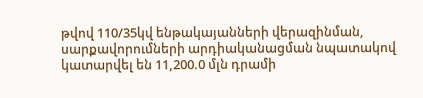թվով 110/35կվ ենթակայանների վերազինման,
սարքավորումների արդիականացման նպատակով կատարվել են 11,200.0 մլն դրամի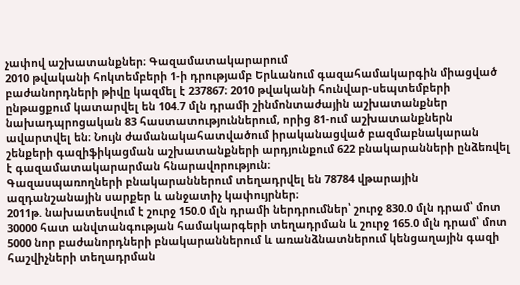չափով աշխատանքներ։ Գազամատակարարում
2010 թվականի հոկտեմբերի 1-ի դրությամբ Երևանում գազահամակարգին միացված բաժանորդների թիվը կազմել է 237867։ 2010 թվականի հունվար-սեպտեմբերի ընթացքում կատարվել են 104.7 մլն դրամի շինմոնտաժային աշխատանքներ նախադպրոցական 83 հաստատություններում, որից 81-ում աշխատանքներն ավարտվել են։ Նույն ժամանակահատվածում իրականացված բազմաբնակարան շենքերի գազիֆիկացման աշխատանքների արդյունքում 622 բնակարանների ընձեռվել է գազամատակարարման հնարավորություն։
Գազասպառողների բնակարաններում տեղադրվել են 78784 վթարային ազդանշանային սարքեր և անջատիչ կափույրներ։
2011թ. նախատեսվում է շուրջ 150.0 մլն դրամի ներդրումներ՝ շուրջ 830.0 մլն դրամ՝ մոտ 30000 հատ անվտանգության համակարգերի տեղադրման և շուրջ 165.0 մլն դրամ՝ մոտ 5000 նոր բաժանորդների բնակարաններում և առանձնատներում կենցաղային գազի հաշվիչների տեղադրման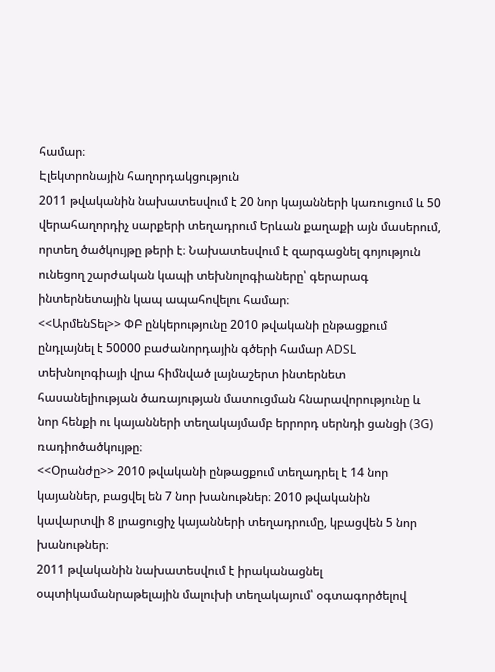համար։
Էլեկտրոնային հաղորդակցություն
2011 թվականին նախատեսվում է 20 նոր կայանների կառուցում և 50 վերահաղորդիչ սարքերի տեղադրում Երևան քաղաքի այն մասերում, որտեղ ծածկույթը թերի է։ Նախատեսվում է զարգացնել գոյություն ունեցող շարժական կապի տեխնոլոգիաները՝ գերարագ ինտերնետային կապ ապահովելու համար։
<<ԱրմենՏել>> ՓԲ ընկերությունը 2010 թվականի ընթացքում ընդլայնել է 50000 բաժանորդային գծերի համար ADSL տեխնոլոգիայի վրա հիմնված լայնաշերտ ինտերնետ հասանելիության ծառայության մատուցման հնարավորությունը և նոր հենքի ու կայանների տեղակայմամբ երրորդ սերնդի ցանցի (3G) ռադիոծածկույթը։
<<Օրանժը>> 2010 թվականի ընթացքում տեղադրել է 14 նոր կայաններ, բացվել են 7 նոր խանութներ։ 2010 թվականին կավարտվի 8 լրացուցիչ կայանների տեղադրումը, կբացվեն 5 նոր խանութներ։
2011 թվականին նախատեսվում է իրականացնել օպտիկամանրաթելային մալուխի տեղակայում՝ օգտագործելով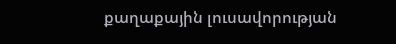քաղաքային լուսավորության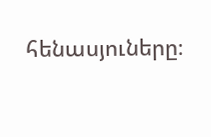հենասյուները։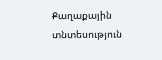Քաղաքային տնտեսություն